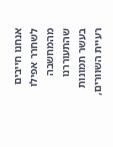אנחנו חייבים לשחרר אפילו מהמחשבה שהתעוררנו
בעשר תמונות רעיית השוורים,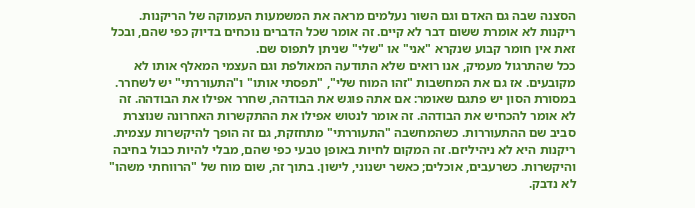הסצנה שבה גם האדם וגם השור נעלמים מראה את המשמעות העמוקה של הריקנות. ריקנות לא אומרת ששום דבר לא קיים. זה אומר שכל הדברים נוכחים בדיוק כפי שהם, ובכל זאת אין חומר קבוע שנקרא "אני" או "שלי" שניתן לתפוס שם.
ככל שהתרגול מעמיק, אנו רואים שלא התודעה המאולפת וגם העצמי המאלף אותו לא מקובעים. אז גם את המחשבות "זהו המוח שלי", "תפסתי אותו" ו"התעוררתי" יש לשחרר.
במסורת הסון יש פתגם שאומר: אם אתה פוגש את הבודהה, שחרר אפילו את הבודהה. זה לא אומר להכחיש את הבודהה. זה אומר לנטוש אפילו את ההתקשרות האחרונה שנוצרת סביב שם ההתעוררות. כשהמחשבה "התעוררתי" מתחזקת, גם זה הופך להיקשרות עצמית.
ריקנות היא לא ניהיליזם. זה המקום לחיות באופן טבעי כפי שהם, מבלי להיות כבול בחיבה והיקשרות. כשרעבים, אוכלים; כאשר ישנוני, לישון. בתוך זה, שום מוח של "הרווחתי משהו" לא נדבק.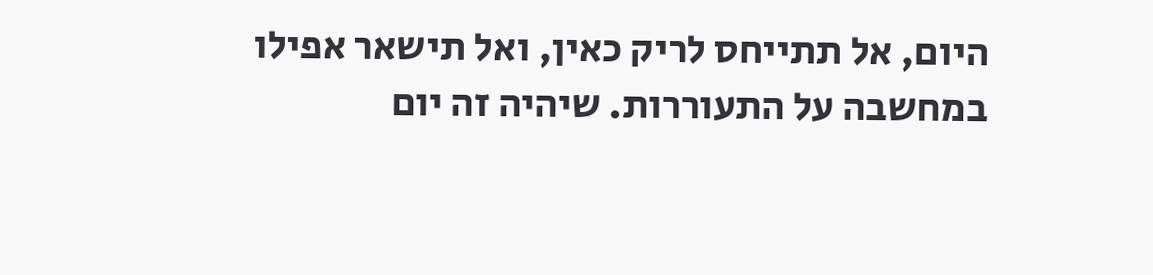היום, אל תתייחס לריק כאין, ואל תישאר אפילו במחשבה על התעוררות. שיהיה זה יום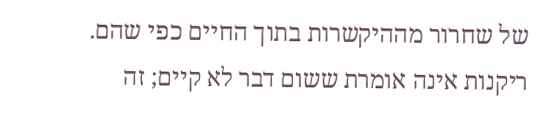של שחרור מההיקשרות בתוך החיים כפי שהם.
ריקנות אינה אומרת ששום דבר לא קיים; זה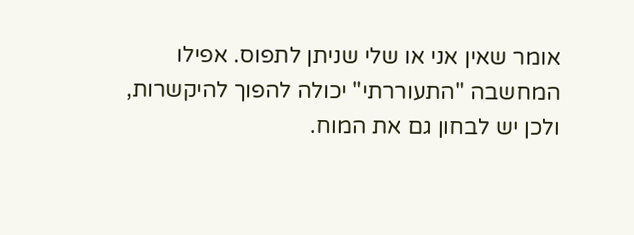אומר שאין אני או שלי שניתן לתפוס. אפילו המחשבה "התעוררתי" יכולה להפוך להיקשרות, ולכן יש לבחון גם את המוח.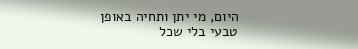היום, מי יתן ותחיה באופן טבעי בלי שכל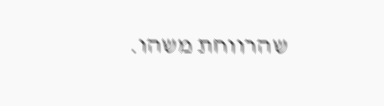שהרווחת משהו.